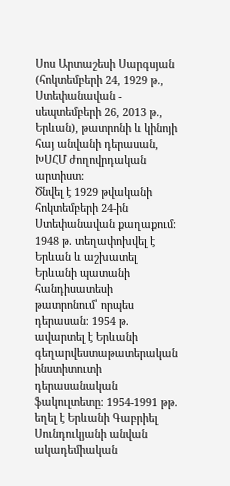Սոս Արտաշեսի Սարգսյան (հոկտեմբերի 24, 1929 թ., Ստեփանավան - սեպտեմբերի 26, 2013 թ., Երևան), թատրոնի և կինոյի հայ անվանի դերասան, ԽՍՀՄ ժողովրդական արտիստ։
Ծնվել է 1929 թվականի հոկտեմբերի 24-ին Ստեփանավան քաղաքում։ 1948 թ. տեղափոխվել է Երևան և աշխատել Երևանի պատանի հանդիսատեսի թատրոնում՝ որպես դերասան։ 1954 թ. ավարտել է Երևանի գեղարվեստաթատերական ինստիտուտի դերասանական ֆակուլտետը։ 1954-1991 թթ. եղել է Երևանի Գաբրիել Սունդուկյանի անվան ակադեմիական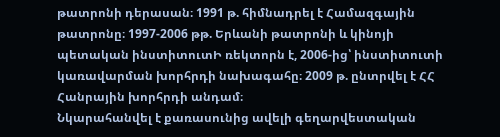թատրոնի դերասան։ 1991 թ. հիմնադրել է Համազգային թատրոնը։ 1997-2006 թթ. Երևանի թատրոնի և կինոյի պետական ինստիտուտԻ ռեկտորն է, 2006-ից՝ ինստիտուտի կառավարման խորհրդի նախագահը։ 2009 թ. ընտրվել է ՀՀ Հանրային խորհրդի անդամ։
Նկարահանվել է քառասունից ավելի գեղարվեստական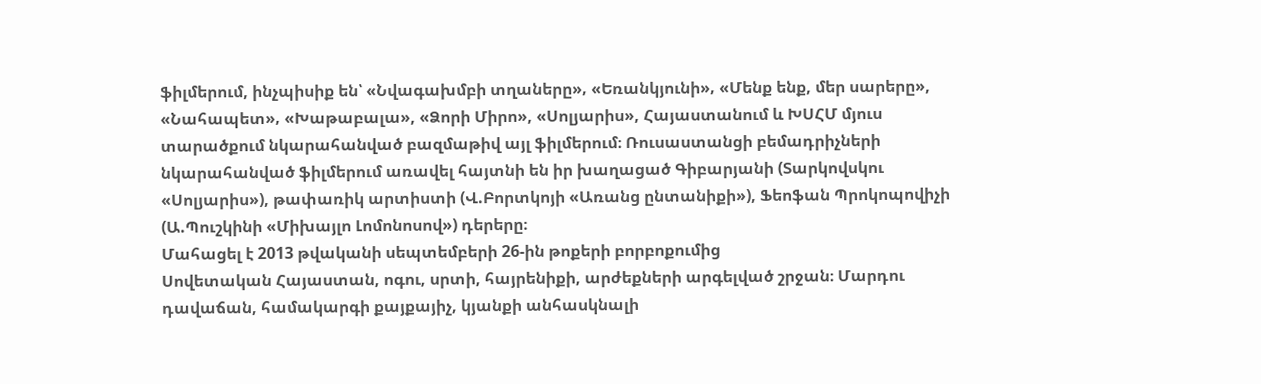ֆիլմերում, ինչպիսիք են՝ «Նվագախմբի տղաները»‚ «Եռանկյունի»‚ «Մենք ենք, մեր սարերը», «Նահապետ»‚ «Խաթաբալա», «Ձորի Միրո», «Սոլյարիս», Հայաստանում և ԽՍՀՄ մյուս տարածքում նկարահանված բազմաթիվ այլ ֆիլմերում։ Ռուսաստանցի բեմադրիչների նկարահանված ֆիլմերում առավել հայտնի են իր խաղացած Գիբարյանի (Տարկովսկու «Սոլյարիս»), թափառիկ արտիստի (Վ.Բորտկոյի «Առանց ընտանիքի»), Ֆեոֆան Պրոկոպովիչի (Ա.Պուշկինի «Միխայլո Լոմոնոսով») դերերը։
Մահացել է 2013 թվականի սեպտեմբերի 26-ին թոքերի բորբոքումից
Սովետական Հայաստան, ոգու, սրտի, հայրենիքի, արժեքների արգելված շրջան։ Մարդու դավաճան, համակարգի քայքայիչ, կյանքի անհասկնալի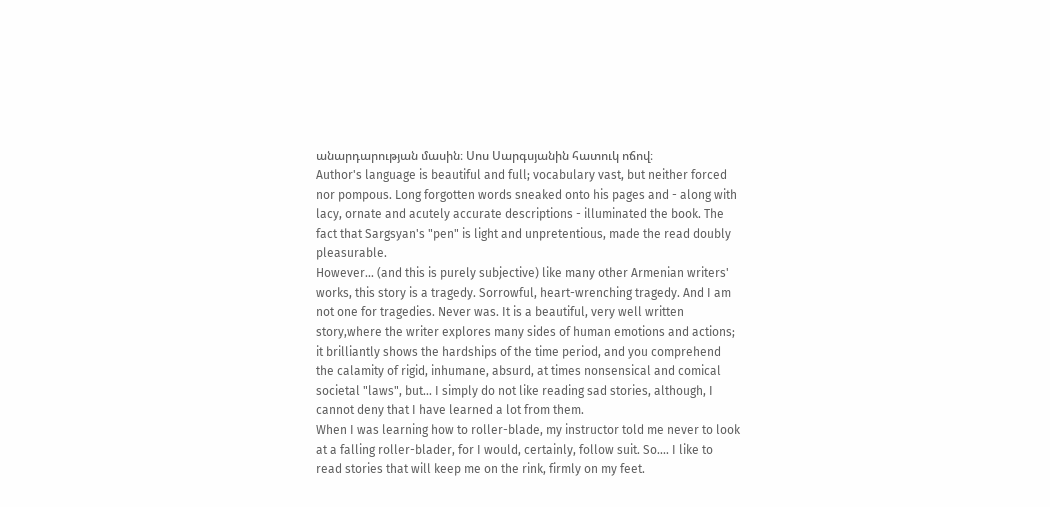անարդարության մասին։ Սոս Սարգսյանին հատուկ ոճով։
Author's language is beautiful and full; vocabulary vast, but neither forced nor pompous. Long forgotten words sneaked onto his pages and - along with lacy, ornate and acutely accurate descriptions - illuminated the book. The fact that Sargsyan's "pen" is light and unpretentious, made the read doubly pleasurable.
However... (and this is purely subjective) like many other Armenian writers' works, this story is a tragedy. Sorrowful, heart-wrenching tragedy. And I am not one for tragedies. Never was. It is a beautiful, very well written story,where the writer explores many sides of human emotions and actions; it brilliantly shows the hardships of the time period, and you comprehend the calamity of rigid, inhumane, absurd, at times nonsensical and comical societal "laws", but... I simply do not like reading sad stories, although, I cannot deny that I have learned a lot from them.
When I was learning how to roller-blade, my instructor told me never to look at a falling roller-blader, for I would, certainly, follow suit. So.... I like to read stories that will keep me on the rink, firmly on my feet.